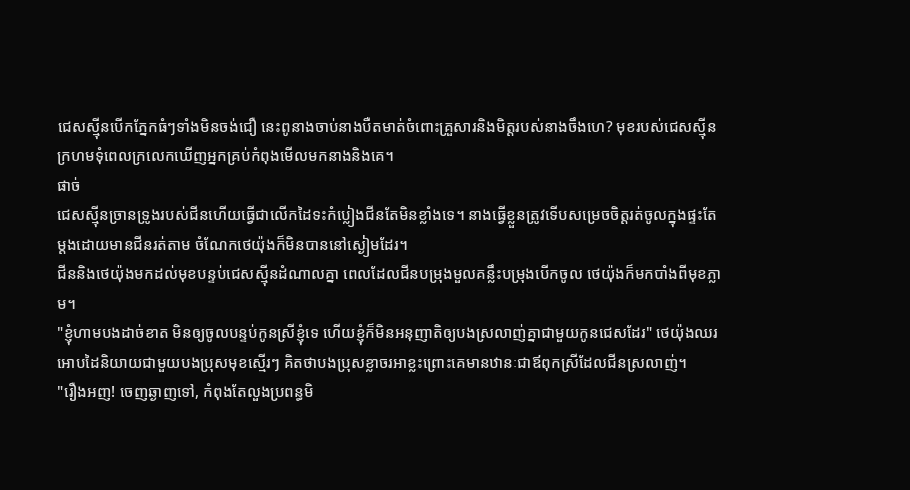ជេសស្ម៉ីនបើកភ្នែកធំៗទាំងមិនចង់ជឿ នេះពូនាងចាប់នាងបឺតមាត់ចំពោះគ្រួសារនិងមិត្តរបស់នាងចឹងហេ? មុខរបស់ជេសស្ម៉ីនក្រហមទុំពេលក្រលេកឃើញអ្នកគ្រប់កំពុងមើលមកនាងនិងគេ។
ផាច់
ជេសស្ម៉ីនច្រានទ្រូងរបស់ជីនហើយធ្វើជាលើកដៃទះកំប្លៀងជីនតែមិនខ្លាំងទេ។ នាងធ្វើខ្លួនត្រូវទើបសម្រេចចិត្តរត់ចូលក្នុងផ្ទះតែម្ដងដោយមានជីនរត់តាម ចំណែកថេយ៉ុងក៏មិនបាននៅស្ងៀមដែរ។
ជីននិងថេយ៉ុងមកដល់មុខបន្ទប់ជេសស្ម៉ីនដំណាលគ្នា ពេលដែលជីនបម្រុងមួលគន្លឹះបម្រុងបើកចូល ថេយ៉ុងក៏មកបាំងពីមុខភ្លាម។
"ខ្ញុំហាមបងដាច់ខាត មិនឲ្យចូលបន្ទប់កូនស្រីខ្ញុំទេ ហើយខ្ញុំក៏មិនអនុញាតិឲ្យបងស្រលាញ់គ្នាជាមួយកូនជេសដែរ" ថេយ៉ុងឈរអោបដៃនិយាយជាមួយបងប្រុសមុខស្មើរៗ គិតថាបងប្រុសខ្លាចរអាខ្លះព្រោះគេមានឋានៈជាឪពុកស្រីដែលជីនស្រលាញ់។
"រឿងអញ! ចេញឆ្ងាញទៅ, កំពុងតែលួងប្រពន្ធមិ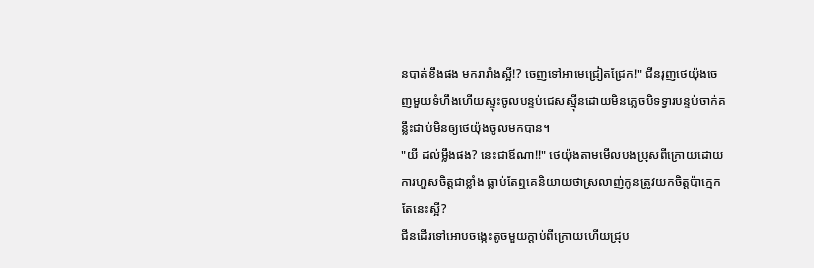នបាត់ខឹងផង មករារាំងស្អី!? ចេញទៅអាមេជ្រៀតជ្រែក!" ជីនរុញថេយ៉ុងចេញមួយទំហឹងហើយស្ទុះចូលបន្ទប់ជេសស្ម៉ីនដោយមិនភ្លេចបិទទ្វារបន្ទប់ចាក់គន្លឹះជាប់មិនឲ្យថេយ៉ុងចូលមកបាន។
"យី ដល់ម្លឹងផង? នេះជាឪណា!!" ថេយ៉ុងតាមមើលបងប្រុសពីក្រោយដោយការហួសចិត្តជាខ្លាំង ធ្លាប់តែឮគេនិយាយថាស្រលាញ់កូនត្រូវយកចិត្តប៉ាក្មេកតែនេះស្អី?
ជីនដើរទៅអោបចង្កេះតូចមួយក្ដាប់ពីក្រោយហើយជ្រុប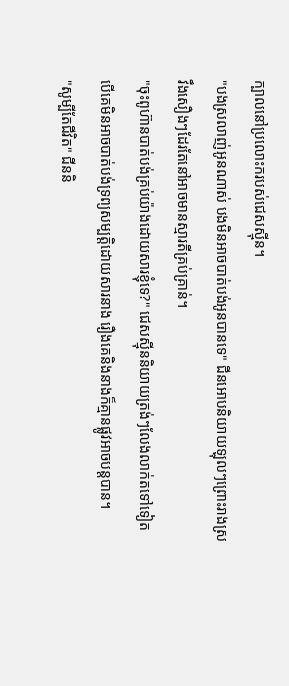ក្បាលនៅប្រលោះករបស់ជេសស្ម៉ីន។
"បងស្រលាញ់អូនណាស់ បងមិនអាចបាត់បង់អូនបានទេ" ជីនអោបនិយាយឡុលៗព្រោះរាងស្រវឹងសឿងៗដែរតែនៅអាចមានស្មារតីគ្រប់គ្រាន់។
"ចុះពូហ៊ានបាត់បង់គ្រប់យ៉ាងដោយសារខ្ញុំទេ?" ជេសស្ម៉ីននិយាយត្រង់ៗលែងលាក់តទៅទៀត បើគេមិនអាចបាត់បង់ទ្រព្យសម្បត្តិដោយសារនាង រឿងគេនិងនាងក៏គ្មានផ្លូវអាចបន្តបាន។
"សូម្បីតែជីវិត" ជីននិ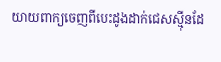យាយពាក្យចេញពីបេះដូងដាក់ជេសស្ម៉ីនដែ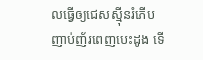លធ្វើឲ្យជេសស្ម៉ីនរំភើបញាប់ញ័រពេញបេះដូង ទើ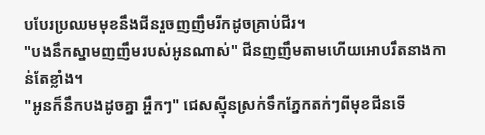បបែរប្រឈមមុខនឹងជីនរួចញញឹមរីកដូចគ្រាប់ជីរ។
"បងនឹកស្នាមញញឹមរបស់អូនណាស់" ជីនញញឹមតាមហើយអោបរឹតនាងកាន់តែខ្លាំង។
"អូនក៏នឹកបងដូចគ្នា អ្ហឹកៗ" ជេសស្ម៉ីនស្រក់ទឹកភ្នែកតក់ៗពីមុខជីនទើ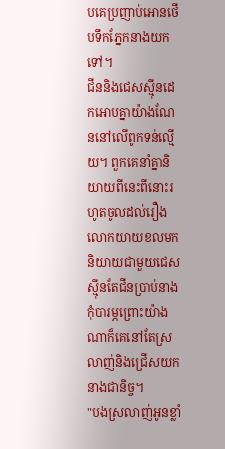បគេប្រញាប់អោនថើបទឹកភ្នែកនាងយកទៅ។
ជីននិងជេសស្ម៉ីនដេកអោបគ្នាយ៉ាងណែននៅលើពូកទន់ល្មើយ។ ពួកគេនាំគ្នានិយាយពីនេះពីនោះរហូតចូលដល់រឿងលោកយាយខលមកនិយាយជាមួយជេសស្ម៉ីនតែជីនប្រាប់នាងកុំបារម្ភព្រោះយ៉ាងណាក៏គេនៅតែស្រលាញ់និងជ្រើសយកនាងជានិច្ច។
"បងស្រលាញ់អូនខ្លាំ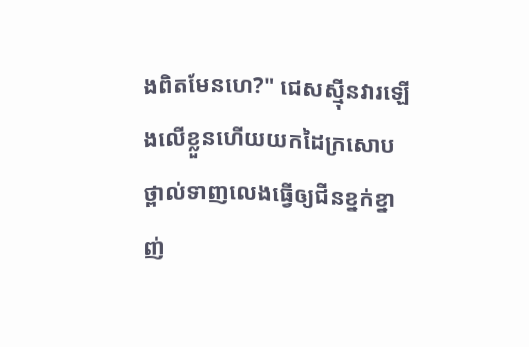ងពិតមែនហេ?" ជេសស្ម៉ីនវារឡើងលើខ្លួនហើយយកដៃក្រសោបថ្ពាល់ទាញលេងធ្វើឲ្យជីនខ្នក់ខ្នាញ់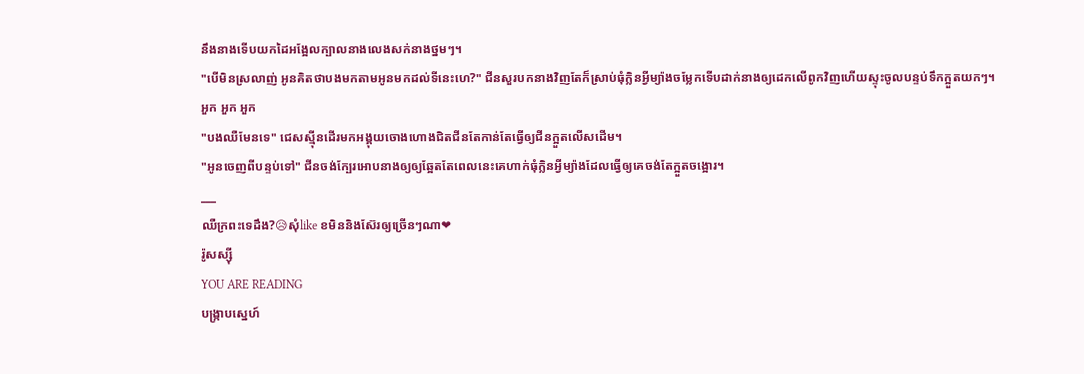នឹងនាងទើបយកដៃអង្អែលក្បាលនាងលេងសក់នាងថ្នមៗ។
"បើមិនស្រលាញ់ អូនគិតថាបងមកតាមអូនមកដល់ទីនេះហេ?" ជីនសួរបកនាងវិញតែក៏ស្រាប់ធុំក្លិនអ្វីម្យ៉ាងចម្លែកទើបដាក់នាងឲ្យដេកលើពូកវិញហើយស្ទុះចូលបន្ទប់ទឹកក្អួតយកៗ។
អួក អួក អួក
"បងឈឺមែនទេ" ជេសស្ម៉ីនដើរមកអង្គុយចោងហោងជិតជីនតែកាន់តែធ្វើឲ្យជីនក្អួតលើសដើម។
"អូនចេញពីបន្ទប់ទៅ" ជីនចង់ក្បែរអោបនាងឲ្យឲ្យឆ្អែតតែពេលនេះគេហាក់ធុំក្លិនអ្វីម្យ៉ាងដែលធ្វើឲ្យគេចង់តែក្អួតចង្អោរ។
___
ឈឺក្រពះទេដឹង?😥សុំlike ខមិននិងស៊ែរឲ្យច្រើនៗណា❤
រ៉ូសស្ស៊ី
YOU ARE READING
បង្ក្រាបស្នេហ៍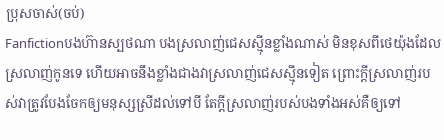ប្រុសចាស់(ចប់)
Fanfictionបងហ៊ានស្បថណា បងស្រលាញ់ជេសស្ម៉ីនខ្លាំងណាស់ មិនខុសពីថេយ៉ុងដែលស្រលាញ់កូនទេ ហើយអាចនឹងខ្លាំងជាងវាស្រលាញ់ជេសស្ម៉ីនទៀត ព្រោះក្ដីស្រលាញ់របស់វាត្រូវបែងចែកឲ្យមនុស្សស្រីដល់ទៅបី តែក្ដីស្រលាញ់របស់បងទាំងអស់គឺឲ្យទៅ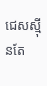ជេសស្ម៉ីនតែ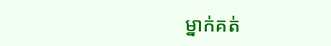ម្នាក់គត់